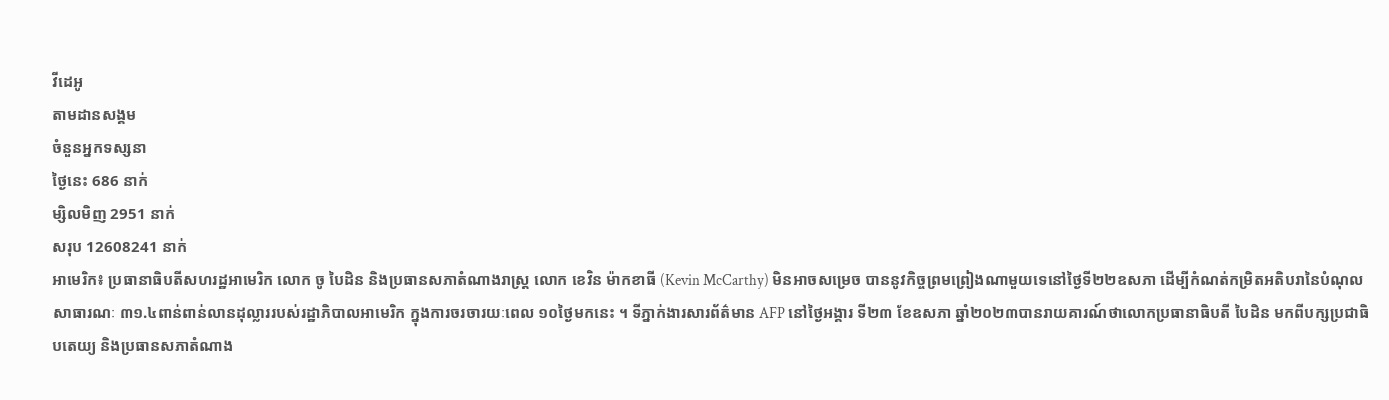វីដេអូ
តាមដានសង្គម
ចំនួនអ្នកទស្សនា
ថ្ងៃនេះ 686 នាក់
ម្សិលមិញ 2951 នាក់
សរុប 12608241 នាក់
អាមេរិក៖ ប្រធានាធិបតីសហរដ្ឋអាមេរិក លោក ចូ បៃដិន និងប្រធានសភាតំណាងរាស្ត្រ លោក ខេវិន ម៉ាកខាធី (Kevin McCarthy) មិនអាចសម្រេច បាននូវកិច្ចព្រមព្រៀងណាមួយទេនៅថ្ងៃទី២២ឧសភា ដើម្បីកំណត់កម្រិតអតិបរានៃបំណុលសាធារណៈ ៣១.៤ពាន់ពាន់លានដុល្លាររបស់រដ្ឋាភិបាលអាមេរិក ក្នុងការចរចារយៈពេល ១០ថ្ងៃមកនេះ ។ ទីភ្នាក់ងារសារព័ត៌មាន AFP នៅថ្ងៃអង្គារ ទី២៣ ខែឧសភា ឆ្នាំ២០២៣បានរាយគារណ៍ថាលោកប្រធានាធិបតី បៃដិន មកពីបក្សប្រជាធិបតេយ្យ និងប្រធានសភាតំណាង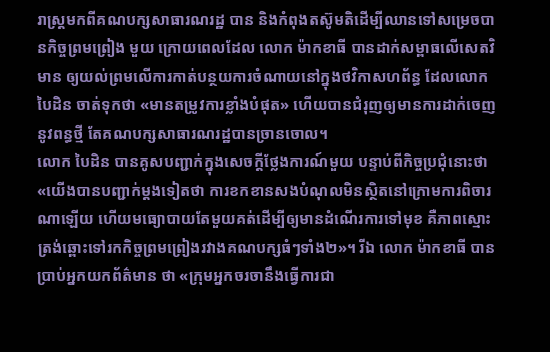រាស្ត្រមកពីគណបក្សសាធារណរដ្ឋ បាន និងកំពុងតស៊ូមតិដើម្បីឈានទៅសម្រេចបានកិច្ចព្រមព្រៀង មួយ ក្រោយពេលដែល លោក ម៉ាកខាធី បានដាក់សម្ពាធលើសេតវិមាន ឲ្យយល់ព្រមលើការកាត់បន្ថយការចំណាយនៅក្នុងថវិកាសហព័ន្ធ ដែលលោក បៃដិន ចាត់ទុកថា «មានតម្រូវការខ្លាំងបំផុត» ហើយបានជំរុញឲ្យមានការដាក់ចេញនូវពន្ធថ្មី តែគណបក្សសាធារណរដ្ឋបានច្រានចោល។
លោក បៃដិន បានគូសបញ្ជាក់ក្នុងសេចក្តីថ្លែងការណ៍មួយ បន្ទាប់ពីកិច្ចប្រជុំនោះថា «យើងបានបញ្ជាក់ម្តងទៀតថា ការខកខានសងបំណុលមិនស្ថិតនៅក្រោមការពិចារណាឡើយ ហើយមធ្យោបាយតែមួយគត់ដើម្បីឲ្យមានដំណើរការទៅមុខ គឺភាពស្មោះត្រង់ឆ្ពោះទៅរកកិច្ចព្រមព្រៀងរវាងគណបក្សធំៗទាំង២»។ រីឯ លោក ម៉ាកខាធី បានប្រាប់អ្នកយកព័ត៌មាន ថា «ក្រុមអ្នកចរចានឹងធ្វើការជា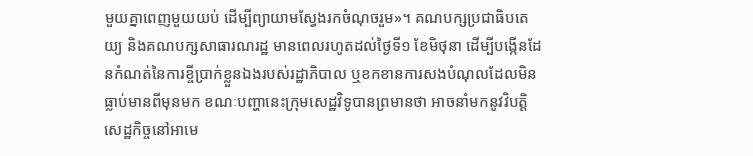មួយគ្នាពេញមួយយប់ ដើម្បីព្យាយាមស្វែងរកចំណុចរួម»។ គណបក្សប្រជាធិបតេយ្យ និងគណបក្សសាធារណរដ្ឋ មានពេលរហូតដល់ថ្ងៃទី១ ខែមិថុនា ដើម្បីបង្កើនដែនកំណត់នៃការខ្ចីប្រាក់ខ្លួនឯងរបស់រដ្ឋាភិបាល ឬខកខានការសងបំណុលដែលមិនធ្លាប់មានពីមុនមក ខណៈបញ្ហានេះក្រុមសេដ្ឋវិទូបានព្រមានថា អាចនាំមកនូវវិបត្តិសេដ្ឋកិច្ចនៅអាមេ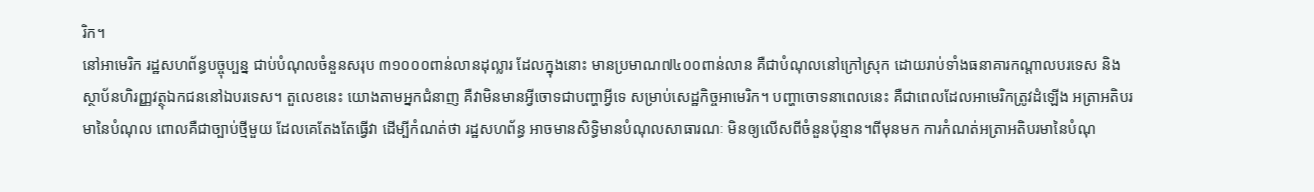រិក។
នៅអាមេរិក រដ្ឋសហព័ន្ធបច្ចុប្បន្ន ជាប់បំណុលចំនួនសរុប ៣១០០០ពាន់លានដុល្លារ ដែលក្នុងនោះ មានប្រមាណ៧៤០០ពាន់លាន គឺជាបំណុលនៅក្រៅស្រុក ដោយរាប់ទាំងធនាគារកណ្តាលបរទេស និងស្ថាប័នហិរញ្ញវត្ថុឯកជននៅឯបរទេស។ តួលេខនេះ យោងតាមអ្នកជំនាញ គឺវាមិនមានអ្វីចោទជាបញ្ហាអ្វីទេ សម្រាប់សេដ្ឋកិច្ចអាមេរិក។ បញ្ហាចោទនាពេលនេះ គឺជាពេលដែលអាមេរិកត្រូវដំឡើង អត្រាអតិបរមានៃបំណុល ពោលគឺជាច្បាប់ថ្មីមួយ ដែលគេតែងតែធ្វើវា ដើម្បីកំណត់ថា រដ្ឋសហព័ន្ធ អាចមានសិទ្ធិមានបំណុលសាធារណៈ មិនឲ្យលើសពីចំនួនប៉ុន្មាន។ពីមុនមក ការកំណត់អត្រាអតិបរមានៃបំណុ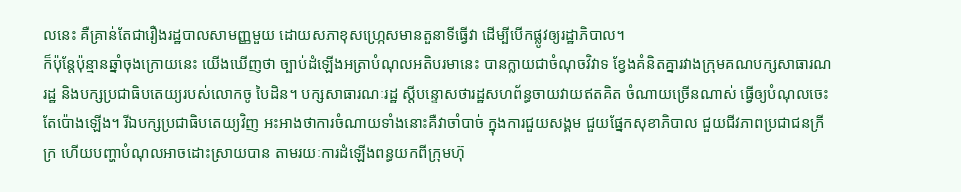លនេះ គឺគ្រាន់តែជារឿងរដ្ឋបាលសាមញ្ញមួយ ដោយសភាខុសហ្ក្រេសមានតួនាទីធ្វើវា ដើម្បីបើកផ្លូវឲ្យរដ្ឋាភិបាល។
ក៏ប៉ុន្តែប៉ុន្មានឆ្នាំចុងក្រោយនេះ យើងឃើញថា ច្បាប់ដំឡើងអត្រាបំណុលអតិបរមានេះ បានក្លាយជាចំណុចវិវាទ ខ្វែងគំនិតគ្នារវាងក្រុមគណបក្សសាធារណរដ្ឋ និងបក្សប្រជាធិបតេយ្យរបស់លោកចូ បៃដិន។ បក្សសាធារណៈរដ្ឋ ស្តីបន្ទោសថារដ្ឋសហព័ន្ធចាយវាយឥតគិត ចំណាយច្រើនណាស់ ធ្វើឲ្យបំណុលចេះតែប៉ោងឡើង។ រីឯបក្សប្រជាធិបតេយ្យវិញ អះអាងថាការចំណាយទាំងនោះគឺវាចាំបាច់ ក្នុងការជួយសង្គម ជួយផ្នែកសុខាភិបាល ជួយជីវភាពប្រជាជនក្រីក្រ ហើយបញ្ហាបំណុលអាចដោះស្រាយបាន តាមរយៈការដំឡើងពន្ធយកពីក្រុមហ៊ុ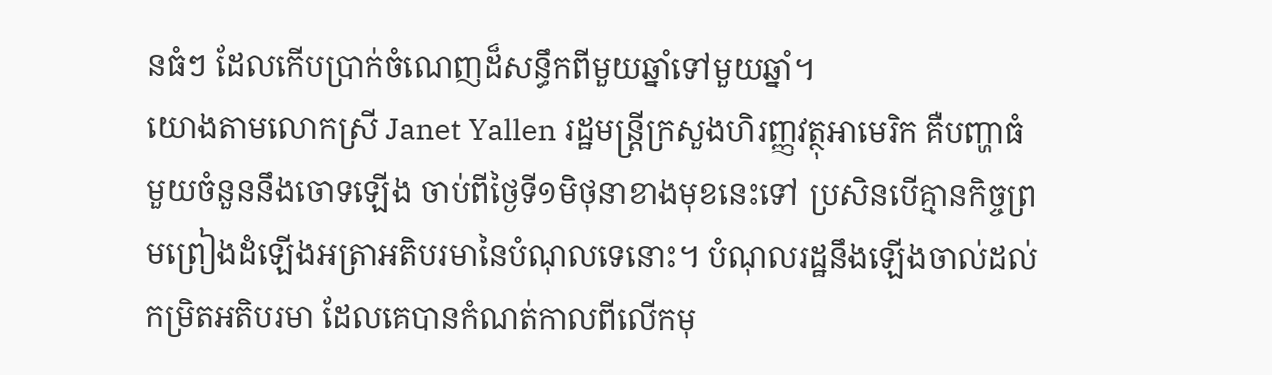នធំៗ ដែលកើបប្រាក់ចំណេញដ៏សន្ធឹកពីមួយឆ្នាំទៅមួយឆ្នាំ។
យោងតាមលោកស្រី Janet Yallen រដ្ឋមន្ត្រីក្រសួងហិរញ្ញវត្ថុអាមេរិក គឺបញ្ហាធំមួយចំនួននឹងចោទឡើង ចាប់ពីថ្ងៃទី១មិថុនាខាងមុខនេះទៅ ប្រសិនបើគ្មានកិច្ចព្រមព្រៀងដំឡើងអត្រាអតិបរមានៃបំណុលទេនោះ។ បំណុលរដ្ឋនឹងឡើងចាល់ដល់កម្រិតអតិបរមា ដែលគេបានកំណត់កាលពីលើកមុ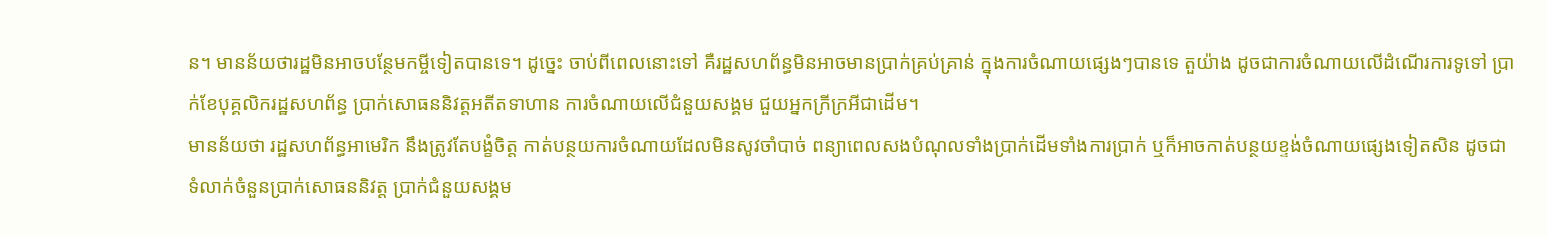ន។ មានន័យថារដ្ឋមិនអាចបន្ថែមកម្ចីទៀតបានទេ។ ដូច្នេះ ចាប់ពីពេលនោះទៅ គឺរដ្ឋសហព័ន្ធមិនអាចមានប្រាក់គ្រប់គ្រាន់ ក្នុងការចំណាយផ្សេងៗបានទេ តួយ៉ាង ដូចជាការចំណាយលើដំណើរការទូទៅ ប្រាក់ខែបុគ្គលិករដ្ឋសហព័ន្ធ ប្រាក់សោធននិវត្តអតីតទាហាន ការចំណាយលើជំនួយសង្គម ជួយអ្នកក្រីក្រអីជាដើម។
មានន័យថា រដ្ឋសហព័ន្ធអាមេរិក នឹងត្រូវតែបង្ខំចិត្ត កាត់បន្ថយការចំណាយដែលមិនសូវចាំបាច់ ពន្យាពេលសងបំណុលទាំងប្រាក់ដើមទាំងការប្រាក់ ឬក៏អាចកាត់បន្ថយខ្ទង់ចំណាយផ្សេងទៀតសិន ដូចជាទំលាក់ចំនួនប្រាក់សោធននិវត្ត ប្រាក់ជំនួយសង្គម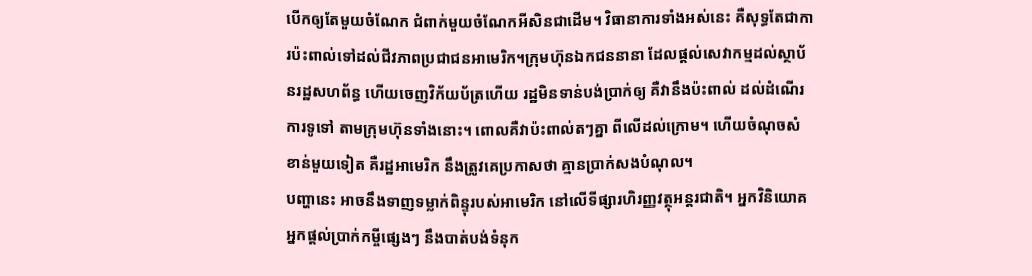បើកឲ្យតែមួយចំណែក ជំពាក់មួយចំណែកអីសិនជាដើម។ វិធានាការទាំងអស់នេះ គឺសុទ្ធតែជាការប៉ះពាល់ទៅដល់ជីវភាពប្រជាជនអាមេរិក។ក្រុមហ៊ុនឯកជននានា ដែលផ្តល់សេវាកម្មដល់ស្ថាប័នរដ្ឋសហព័ន្ធ ហើយចេញវិក័យប័ត្រហើយ រដ្ឋមិនទាន់បង់ប្រាក់ឲ្យ គឺវានឹងប៉ះពាល់ ដល់ដំណើរការទូទៅ តាមក្រុមហ៊ុនទាំងនោះ។ ពោលគឺវាប៉ះពាល់តៗគ្នា ពីលើដល់ក្រោម។ ហើយចំណុចសំខាន់មួយទៀត គឺរដ្ឋអាមេរិក នឹងត្រូវគេប្រកាសថា គ្មានប្រាក់សងបំណុល។
បញ្ហានេះ អាចនឹងទាញទម្លាក់ពិន្ទុរបស់អាមេរិក នៅលើទីផ្សារហិរញ្ញវត្ថុអន្តរជាតិ។ អ្នកវិនិយោគ អ្នកផ្តល់ប្រាក់កម្ចីផ្សេងៗ នឹងបាត់បង់ទំនុក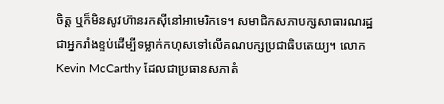ចិត្ត ឬក៏មិនសូវហ៊ានរកស៊ីនៅអាមេរិកទេ។ សមាជិកសភាបក្សសាធារណរដ្ឋ ជាអ្នករាំងខ្ទប់ដើម្បីទម្លាក់កហុសទៅលើគណបក្សប្រជាធិបតេយ្យ។ លោក Kevin McCarthy ដែលជាប្រធានសភាតំ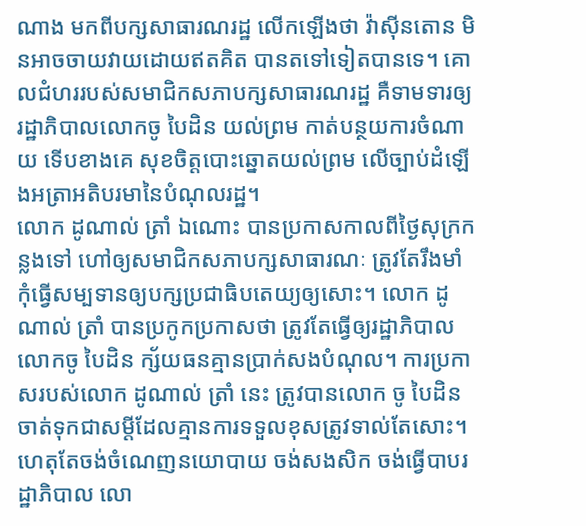ណាង មកពីបក្សសាធារណរដ្ឋ លើកឡើងថា វ៉ាស៊ីនតោន មិនអាចចាយវាយដោយឥតគិត បានតទៅទៀតបានទេ។ គោលជំហររបស់សមាជិកសភាបក្សសាធារណរដ្ឋ គឺទាមទារឲ្យរដ្ឋាភិបាលលោកចូ បៃដិន យល់ព្រម កាត់បន្ថយការចំណាយ ទើបខាងគេ សុខចិត្តបោះឆ្នោតយល់ព្រម លើច្បាប់ដំឡើងអត្រាអតិបរមានៃបំណុលរដ្ឋ។
លោក ដូណាល់ ត្រាំ ឯណោះ បានប្រកាសកាលពីថ្ងៃសុក្រកន្លងទៅ ហៅឲ្យសមាជិកសភាបក្សសាធារណៈ ត្រូវតែរឹងមាំ កុំធ្វើសម្បទានឲ្យបក្សប្រជាធិបតេយ្យឲ្យសោះ។ លោក ដូណាល់ ត្រាំ បានប្រកូកប្រកាសថា ត្រូវតែធ្វើឲ្យរដ្ឋាភិបាលលោកចូ បៃដិន ក្ស័យធនគ្មានប្រាក់សងបំណុល។ ការប្រកាសរបស់លោក ដូណាល់ ត្រាំ នេះ ត្រូវបានលោក ចូ បៃដិន ចាត់ទុកជាសម្តីដែលគ្មានការទទួលខុសត្រូវទាល់តែសោះ។ ហេតុតែចង់ចំណេញនយោបាយ ចង់សងសិក ចង់ធ្វើបាបរដ្ឋាភិបាល លោ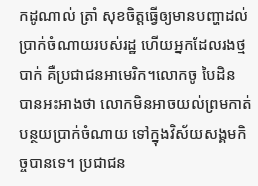កដូណាល់ ត្រាំ សុខចិត្តធ្វើឲ្យមានបញ្ហាដល់ប្រាក់ចំណាយរបស់រដ្ឋ ហើយអ្នកដែលរងថ្មបាក់ គឺប្រជាជនអាមេរិក។លោកចូ បៃដិន បានអះអាងថា លោកមិនអាចយល់ព្រមកាត់បន្ថយប្រាក់ចំណាយ ទៅក្នុងវិស័យសង្គមកិច្ចបានទេ។ ប្រជាជន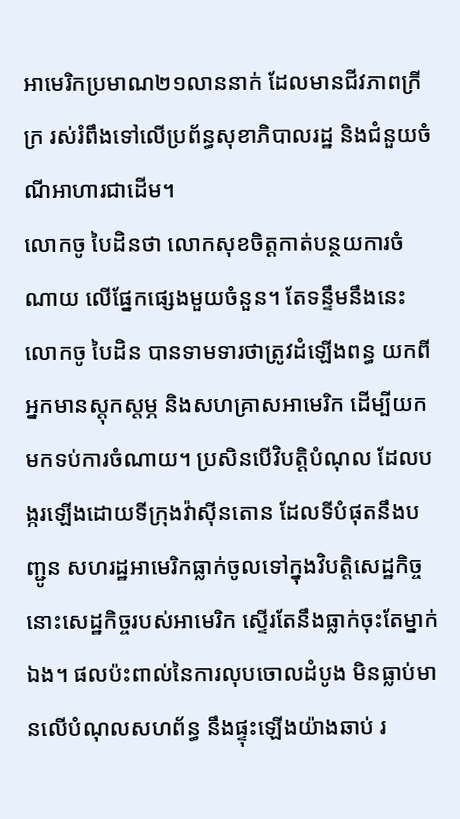អាមេរិកប្រមាណ២១លាននាក់ ដែលមានជីវភាពក្រីក្រ រស់រំពឹងទៅលើប្រព័ន្ធសុខាភិបាលរដ្ឋ និងជំនួយចំណីអាហារជាដើម។
លោកចូ បៃដិនថា លោកសុខចិត្តកាត់បន្ថយការចំណាយ លើផ្នែកផ្សេងមួយចំនួន។ តែទន្ទឹមនឹងនេះ លោកចូ បៃដិន បានទាមទារថាត្រូវដំឡើងពន្ធ យកពីអ្នកមានស្តុកស្តម្ភ និងសហគ្រាសអាមេរិក ដើម្បីយកមកទប់ការចំណាយ។ ប្រសិនបើវិបត្តិបំណុល ដែលបង្ករឡើងដោយទីក្រុងវ៉ាស៊ីនតោន ដែលទីបំផុតនឹងបញ្ជូន សហរដ្ឋអាមេរិកធ្លាក់ចូលទៅក្នុងវិបត្តិសេដ្ឋកិច្ច នោះសេដ្ឋកិច្ចរបស់អាមេរិក ស្ទើរតែនឹងធ្លាក់ចុះតែម្នាក់ឯង។ ផលប៉ះពាល់នៃការលុបចោលដំបូង មិនធ្លាប់មានលើបំណុលសហព័ន្ធ នឹងផ្ទុះឡើងយ៉ាងឆាប់ រ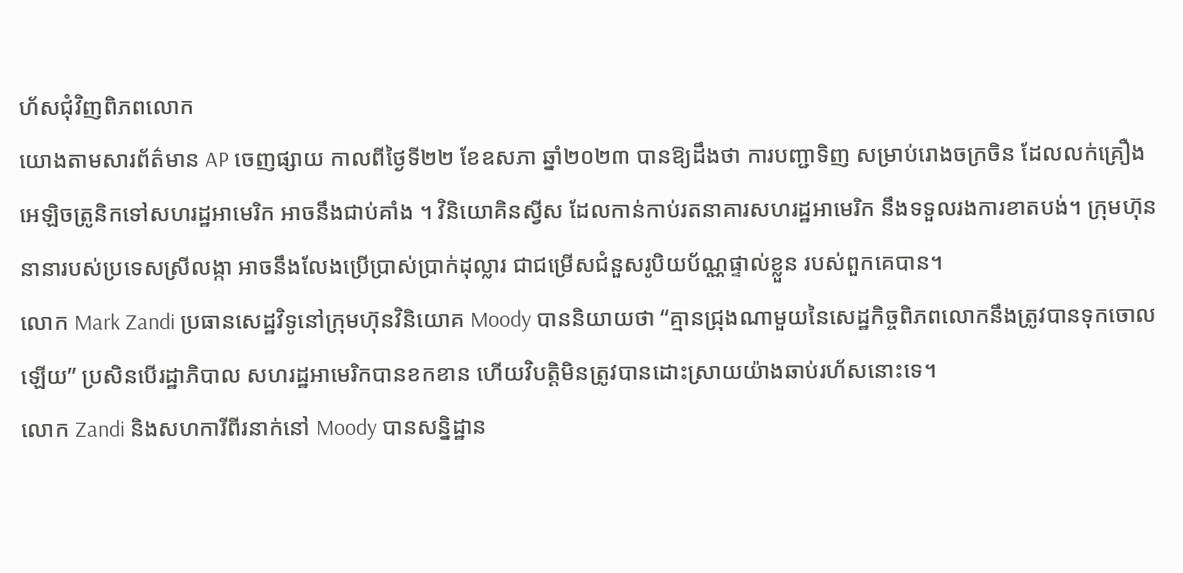ហ័សជុំវិញពិភពលោក
យោងតាមសារព័ត៌មាន AP ចេញផ្សាយ កាលពីថ្ងៃទី២២ ខែឧសភា ឆ្នាំ២០២៣ បានឱ្យដឹងថា ការបញ្ជាទិញ សម្រាប់រោងចក្រចិន ដែលលក់គ្រឿង អេឡិចត្រូនិកទៅសហរដ្ឋអាមេរិក អាចនឹងជាប់គាំង ។ វិនិយោគិនស្វីស ដែលកាន់កាប់រតនាគារសហរដ្ឋអាមេរិក នឹងទទួលរងការខាតបង់។ ក្រុមហ៊ុននានារបស់ប្រទេសស្រីលង្កា អាចនឹងលែងប្រើប្រាស់ប្រាក់ដុល្លារ ជាជម្រើសជំនួសរូបិយប័ណ្ណផ្ទាល់ខ្លួន របស់ពួកគេបាន។
លោក Mark Zandi ប្រធានសេដ្ឋវិទូនៅក្រុមហ៊ុនវិនិយោគ Moody បាននិយាយថា “គ្មានជ្រុងណាមួយនៃសេដ្ឋកិច្ចពិភពលោកនឹងត្រូវបានទុកចោលឡើយ” ប្រសិនបើរដ្ឋាភិបាល សហរដ្ឋអាមេរិកបានខកខាន ហើយវិបត្តិមិនត្រូវបានដោះស្រាយយ៉ាងឆាប់រហ័សនោះទេ។
លោក Zandi និងសហការីពីរនាក់នៅ Moody បានសន្និដ្ឋាន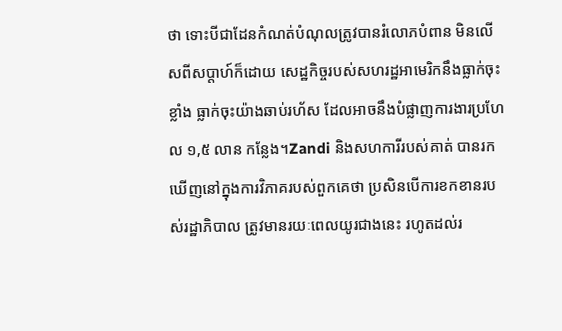ថា ទោះបីជាដែនកំណត់បំណុលត្រូវបានរំលោភបំពាន មិនលើសពីសប្តាហ៍ក៏ដោយ សេដ្ឋកិច្ចរបស់សហរដ្ឋអាមេរិកនឹងធ្លាក់ចុះខ្លាំង ធ្លាក់ចុះយ៉ាងឆាប់រហ័ស ដែលអាចនឹងបំផ្លាញការងារប្រហែល ១,៥ លាន កន្លែង។Zandi និងសហការីរបស់គាត់ បានរកឃើញនៅក្នុងការវិភាគរបស់ពួកគេថា ប្រសិនបើការខកខានរបស់រដ្ឋាភិបាល ត្រូវមានរយៈពេលយូរជាងនេះ រហូតដល់រ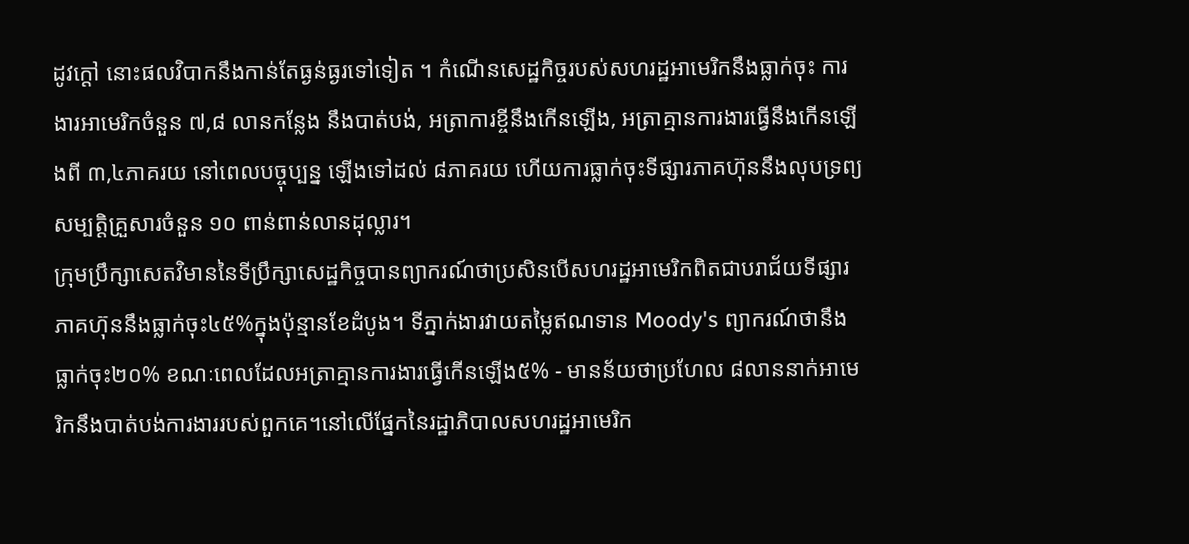ដូវក្តៅ នោះផលវិបាកនឹងកាន់តែធ្ងន់ធ្ងរទៅទៀត ។ កំណើនសេដ្ឋកិច្ចរបស់សហរដ្ឋអាមេរិកនឹងធ្លាក់ចុះ ការងារអាមេរិកចំនួន ៧,៨ លានកន្លែង នឹងបាត់បង់, អត្រាការខ្ចីនឹងកើនឡើង, អត្រាគ្មានការងារធ្វើនឹងកើនឡើងពី ៣,៤ភាគរយ នៅពេលបច្ចុប្បន្ន ឡើងទៅដល់ ៨ភាគរយ ហើយការធ្លាក់ចុះទីផ្សារភាគហ៊ុននឹងលុបទ្រព្យសម្បត្តិគ្រួសារចំនួន ១០ ពាន់ពាន់លានដុល្លារ។
ក្រុមប្រឹក្សាសេតវិមាននៃទីប្រឹក្សាសេដ្ឋកិច្ចបានព្យាករណ៍ថាប្រសិនបើសហរដ្ឋអាមេរិកពិតជាបរាជ័យទីផ្សារភាគហ៊ុននឹងធ្លាក់ចុះ៤៥%ក្នុងប៉ុន្មានខែដំបូង។ ទីភ្នាក់ងារវាយតម្លៃឥណទាន Moody's ព្យាករណ៍ថានឹងធ្លាក់ចុះ២០% ខណៈពេលដែលអត្រាគ្មានការងារធ្វើកើនឡើង៥% - មានន័យថាប្រហែល ៨លាននាក់អាមេរិកនឹងបាត់បង់ការងាររបស់ពួកគេ។នៅលើផ្នែកនៃរដ្ឋាភិបាលសហរដ្ឋអាមេរិក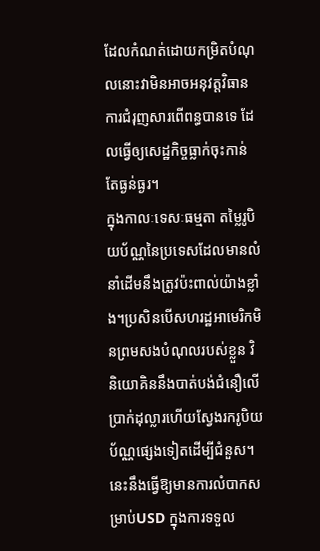ដែលកំណត់ដោយកម្រិតបំណុលនោះវាមិនអាចអនុវត្តវិធានការជំរុញសារពើពន្ធបានទេ ដែលធ្វើឲ្យសេដ្ឋកិច្ចធ្លាក់ចុះកាន់តែធ្ងន់ធ្ងរ។
ក្នុងកាលៈទេសៈធម្មតា តម្លៃរូបិយប័ណ្ណនៃប្រទេសដែលមានលំនាំដើមនឹងត្រូវប៉ះពាល់យ៉ាងខ្លាំង។ប្រសិនបើសហរដ្ឋអាមេរិកមិនព្រមសងបំណុលរបស់ខ្លួន វិនិយោគិននឹងបាត់បង់ជំនឿលើប្រាក់ដុល្លារហើយស្វែងរករូបិយប័ណ្ណផ្សេងទៀតដើម្បីជំនួស។ នេះនឹងធ្វើឱ្យមានការលំបាកសម្រាប់USD ក្នុងការទទួល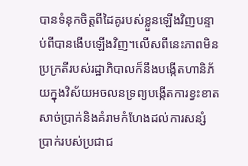បានទំនុកចិត្តពីដៃគូរបស់ខ្លួនឡើងវិញបន្ទាប់ពីបានងើបឡើងវិញ។លើសពីនេះភាពមិនប្រក្រតីរបស់រដ្ឋាភិបាលក៏នឹងបង្កើតហានិភ័យក្នុងវិស័យអចលនទ្រព្យបង្កើតការខ្វះខាតសាច់ប្រាក់និងគំរាមកំហែងដល់ការសន្សំប្រាក់របស់ប្រជាជ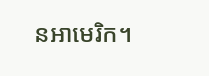នអាមេរិក។